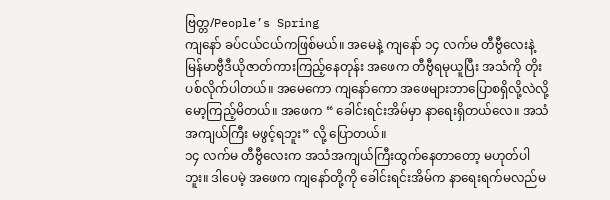ဗြတ္တ/People’s Spring
ကျနော် ခပ်ငယ်ငယ်ကဖြစ်မယ်။ အမေနဲ့ ကျနော် ၁၄ လက်မ တီဗွီလေးနဲ့ မြန်မာဗွီဒီယိုဇာတ်ကားကြည့်နေတုန်း အဖေက တီဗွီရမုယူပြီး အသံကို တိုးပစ်လိုက်ပါတယ်။ အမေကော ကျနော်ကော အဖေများဘာပြောစရှိလို့လဲလို့ မော့ကြည့်မိတယ်။ အဖေက “ ခေါင်းရင်းအိမ်မှာ နာရေးရှိတယ်လေ။ အသံအကျယ်ကြီး မဖွင့်ရဘူး” လို့ ပြောတယ်။
၁၄ လက်မ တီဗွီလေးက အသံအကျယ်ကြီးထွက်နေတာတော့ မဟုတ်ပါဘူး။ ဒါပေမဲ့ အဖေက ကျနော်တို့ကို ခေါင်းရင်းအိမ်က နာရေးရက်မလည်မ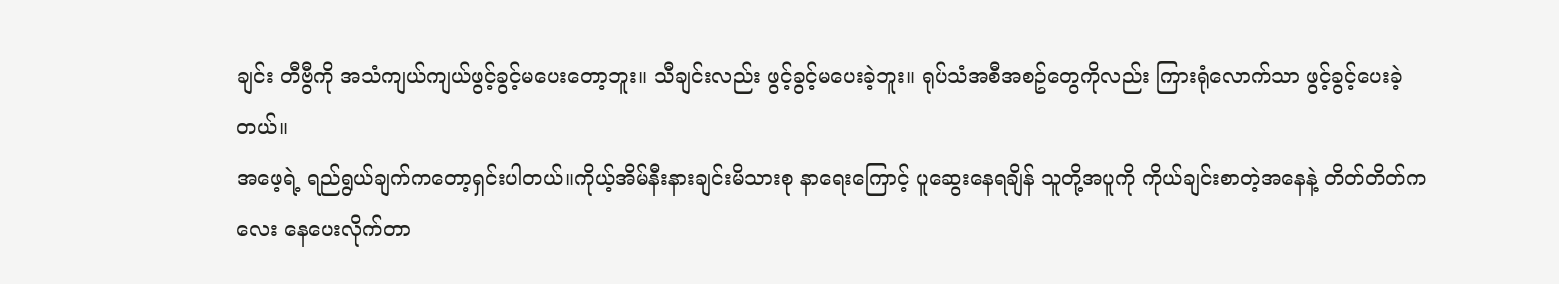ချင်း တီဗွီကို အသံကျယ်ကျယ်ဖွင့်ခွင့်မပေးတော့ဘူး။ သီချင်းလည်း ဖွင့်ခွင့်မပေးခဲ့ဘူး။ ရုပ်သံအစီအစဥ်တွေကိုလည်း ကြားရုံလောက်သာ ဖွင့်ခွင့်ပေးခဲ့တယ်။
အဖေ့ရဲ့ ရည်ရွယ်ချက်ကတော့ရှင်းပါတယ်။ကိုယ့်အိမ်နီးနားချင်းမိသားစု နာရေးကြောင့် ပူဆွေးနေရချိန် သူတို့အပူကို ကိုယ်ချင်းစာတဲ့အနေနဲ့ တိတ်တိတ်ကလေး နေပေးလိုက်တာ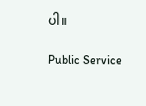ပါ။

Public Service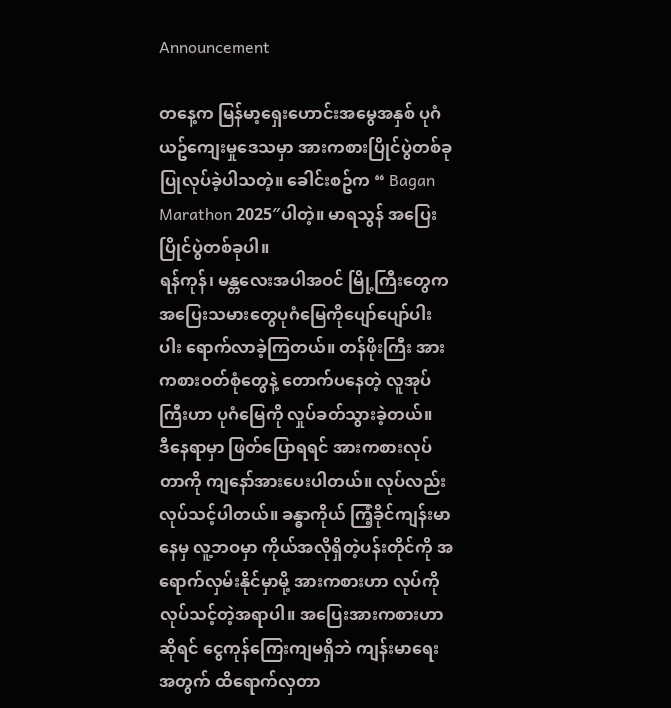Announcement

တနေ့က မြန်မာ့ရှေးဟောင်းအမွေအနှစ် ပုဂံယဥ်ကျေးမှုဒေသမှာ အားကစားပြိုင်ပွဲတစ်ခု ပြုလုပ်ခဲ့ပါသတဲ့။ ခေါင်းစဥ်က “ Bagan Marathon 2025″ပါတဲ့။ မာရသွန် အပြေးပြိုင်ပွဲတစ်ခုပါ။
ရန်ကုန်၊ မန္တလေးအပါအဝင် မြို့ကြီးတွေက အပြေးသမားတွေပုဂံမြေကိုပျော်ပျော်ပါးပါး ရောက်လာခဲ့ကြတယ်။ တန်ဖိုးကြီး အားကစားဝတ်စုံတွေနဲ့ တောက်ပနေတဲ့ လူအုပ်ကြီးဟာ ပုဂံမြေကို လှုပ်ခတ်သွားခဲ့တယ်။
ဒီနေရာမှာ ဖြတ်ပြောရရင် အားကစားလုပ်တာကို ကျနော်အားပေးပါတယ်။ လုပ်လည်းလုပ်သင့်ပါတယ်။ ခန္ဓာကိုယ် ကြံ့ခိုင်ကျန်းမာနေမှ လူ့ဘဝမှာ ကိုယ်အလိုရှိတဲ့ပန်းတိုင်ကို အရောက်လှမ်းနိုင်မှာမို့ အားကစားဟာ လုပ်ကို လုပ်သင့်တဲ့အရာပါ။ အပြေးအားကစားဟာဆိုရင် ငွေကုန်ကြေးကျမရှိဘဲ ကျန်းမာရေးအတွက် ထိရောက်လှတာ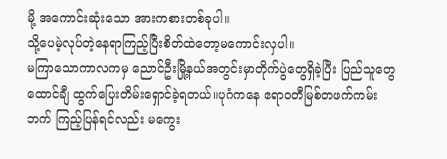မို့ အကောင်းဆုံးသော အားကစားတစ်ခုပါ။
သို့ပေမဲ့လုပ်တဲ့နေရာကြည့်ပြီးစိတ်ထဲတော့မကောင်းလှပါ။
မကြာသောကာလကမှ ညောင်ဦးမြို့နယ်အတွင်းမှာတိုက်ပွဲတွေရှိခဲ့ပြီး ပြည်သူတွေထောင်ချီ ထွက်ပြေးတိမ်းရှောင်ခဲ့ရတယ်။ပုဂံကနေ ဧရာဝတီမြစ်တဖက်ကမ်းဘက် ကြည့်ပြန်ရင်လည်း မကွေး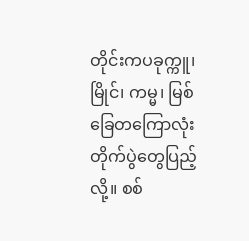တိုင်းကပခုက္ကူ၊မြိုင်၊ ကမ္မ၊ မြစ်ခြေတကြောလုံး တိုက်ပွဲတွေပြည့်လို့။ စစ်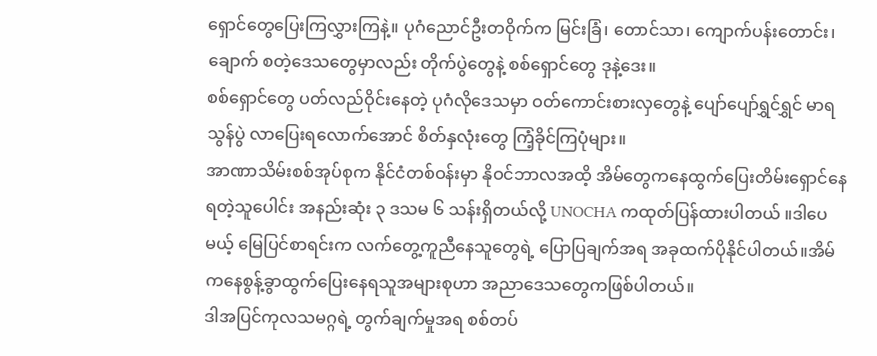ရှောင်တွေပြေးကြလွှားကြနဲ့။ ပုဂံညောင်ဦးတဝိုက်က မြင်းခြံ၊ တောင်သာ၊ ကျောက်ပန်းတောင်း၊ ချောက် စတဲ့ဒေသတွေမှာလည်း တိုက်ပွဲတွေနဲ့ စစ်ရှောင်တွေ ဒုနဲ့ဒေး။
စစ်ရှောင်တွေ ပတ်လည်ဝိုင်းနေတဲ့ ပုဂံလိုဒေသမှာ ဝတ်ကောင်းစားလှတွေနဲ့ ပျော်ပျော်ရွှင်ရွှင် မာရသွန်ပွဲ လာပြေးရလောက်အောင် စိတ်နှလုံးတွေ ကြံ့ခိုင်ကြပုံများ။
အာဏာသိမ်းစစ်အုပ်စုက နိုင်ငံတစ်ဝန်းမှာ နိုဝင်ဘာလအထိ့ အိမ်တွေကနေထွက်ပြေးတိမ်းရှောင်နေရတဲ့သူပေါင်း အနည်းဆုံး ၃ ဒသမ ၆ သန်းရှိတယ်လို့ UNOCHA ကထုတ်ပြန်ထားပါတယ် ။ဒါပေမယ့် မြေပြင်စာရင်းက လက်တွေ့ကူညီနေသူတွေရဲ့ ပြောပြချက်အရ အခုထက်ပိုနိုင်ပါတယ်။အိမ်ကနေစွန့်ခွာထွက်ပြေးနေရသူအများစုဟာ အညာဒေသတွေကဖြစ်ပါတယ်။
ဒါအပြင်ကုလသမဂ္ဂရဲ့ တွက်ချက်မှုအရ စစ်တပ်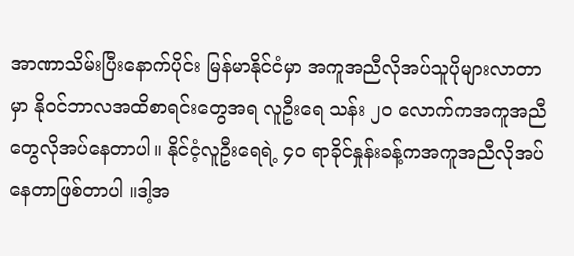အာဏာသိမ်းပြီးနောက်ပိုင်း မြန်မာနိုင်ငံမှာ အကူအညီလိုအပ်သူပိုများလာတာမှာ နိုဝင်ဘာလအထိစာရင်းတွေအရ လူဦးရေ သန်း ၂၀ လောက်ကအကူအညီတွေလိုအပ်နေတာပါ။ နိုင်ငံ့လူဦးရေရဲ့ ၄၀ ရာခိုင်နှုန်းခန့်ကအကူအညီလိုအပ်နေတာဖြစ်တာပါ ။ဒါ့အ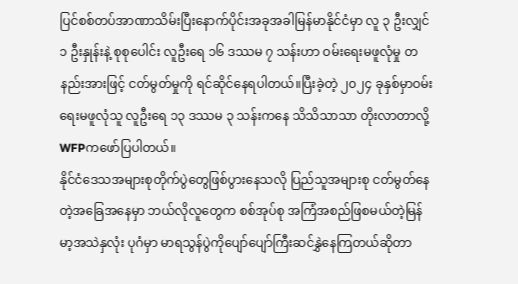ပြင်စစ်တပ်အာဏာသိမ်းပြီးနောက်ပိုင်းအခုအခါမြန်မာနိုင်ငံမှာ လူ ၃ ဦးလျှင် ၁ ဦးနှုန်းနဲ့ စုစုပေါင်း လူဦးရေ ၁၆ ဒဿမ ၇ သန်းဟာ ဝမ်းရေးမဖူလုံမှု တနည်းအားဖြင့် ငတ်မွတ်မှုကို ရင်ဆိုင်နေရပါတယ်။ပြီးခဲ့တဲ့ ၂၀၂၄ ခုနှစ်မှာဝမ်းရေးမဖူလုံသူ လူဦးရေ ၁၃ ဒဿမ ၃ သန်းကနေ သိသိသာသာ တိုးလာတာလို့ WFPကဖော်ပြပါတယ်။
နိုင်ငံဒေသအများစုတိုက်ပွဲတွေဖြစ်ပွားနေသလို ပြည်သူအများစု ငတ်မွတ်နေတဲ့အခြေအနေမှာ ဘယ်လိုလူတွေက စစ်အုပ်စု အကြံအစည်ဖြစမယ်တဲ့မြန်မာ့အသဲနှလုံး ပုဂံမှာ မာရသွန်ပွဲကိုပျော်ပျော်ကြီးဆင်နွှဲနေကြတယ်ဆိုတာ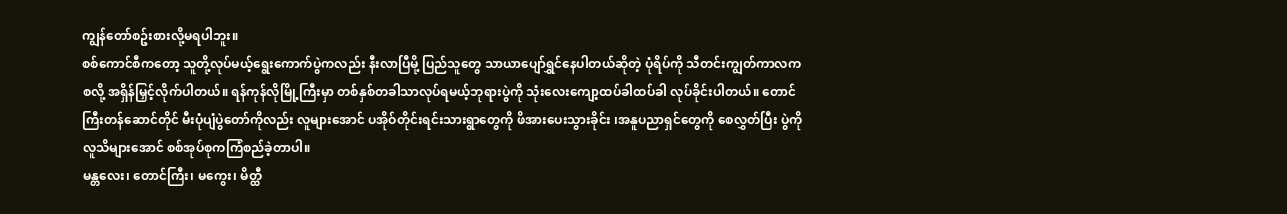ကျွန်တော်စဥ်းစားလို့မရပါဘူး။
စစ်ကောင်စီကတော့ သူတို့လုပ်မယ့်ရွေးကောက်ပွဲကလည်း နီးလာပြီမို့ ပြည်သူတွေ သာယာပျော်ရွှင်နေပါတယ်ဆိုတဲ့ ပုံရိပ်ကို သီတင်းကျွတ်ကာလကစလို့ အရှိန်မြှင့်လိုက်ပါတယ်။ ရန်ကုန်လိုမြို့ကြီးမှာ တစ်နှစ်တခါသာလုပ်ရမယ့်ဘုရားပွဲကို သုံးလေးကျော့ထပ်ခါထပ်ခါ လုပ်ခိုင်းပါတယ်။ တောင်ကြီးတန်ဆောင်တိုင် မီးပုံပျံပွဲတော်ကိုလည်း လူများအောင် ပအိုဝ်တိုင်းရင်းသားရွာတွေကို ဖိအားပေးသွားခိုင်း ၊အနူပညာရှင်တွေကို စေလွှတ်ပြီး ပွဲကိုလူသိများအောင် စစ်အုပ်စုကကြံစည်ခဲ့တာပါ။
မန္တလေး၊ တောင်ကြီး၊ မကွေး၊ မိတ္ထီ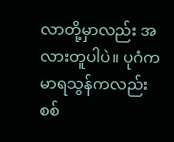လာတို့မှာလည်း အလားတူပါပဲ။ ပုဂံက မာရသွန်ကလည်း စစ်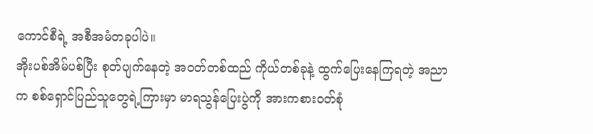ကောင်စီရဲ့ အစီအမံတခုပါပဲ။
အိုးပစ်အိမ်ပစ်ပြီး စုတ်ပျက်နေတဲ့ အဝတ်တစ်ထည် ကိုယ်တစ်ခုနဲ့ ထွက်ပြေးနေကြရတဲ့ အညာက စစ်ရှောင်ပြည်သူတွေရဲ့ကြားမှာ မာရသွန်ပြေးပွဲကို အားကစားဝတ်စုံ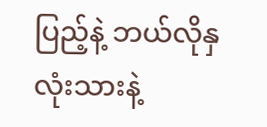ပြည့်နဲ့ ဘယ်လိုနှလုံးသားနဲ့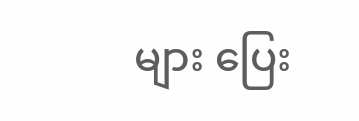များ ပြေး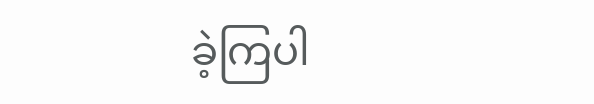ခဲ့ကြပါ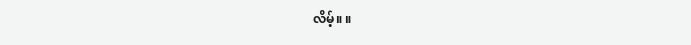လိမ့်။ ။